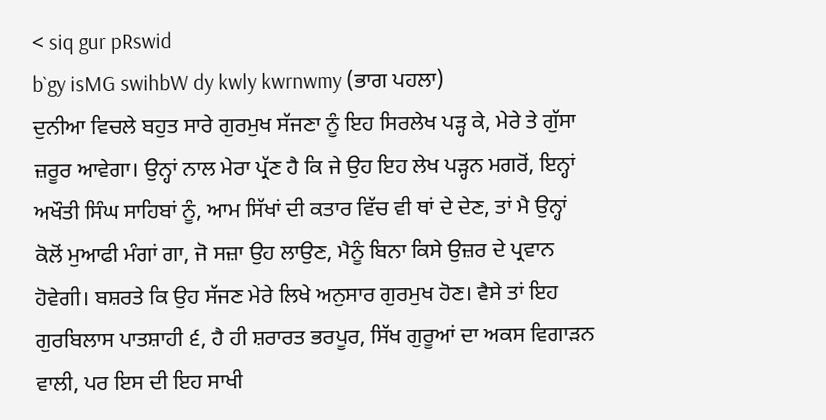< siq gur pRswid
b`gy isMG swihbW dy kwly kwrnwmy (ਭਾਗ ਪਹਲਾ)
ਦੁਨੀਆ ਵਿਚਲੇ ਬਹੁਤ ਸਾਰੇ ਗੁਰਮੁਖ ਸੱਜਣਾ ਨੂੰ ਇਹ ਸਿਰਲੇਖ ਪੜ੍ਹ ਕੇ, ਮੇਰੇ ਤੇ ਗੁੱਸਾ ਜ਼ਰੂਰ ਆਵੇਗਾ। ਉਨ੍ਹਾਂ ਨਾਲ ਮੇਰਾ ਪ੍ਰੱਣ ਹੈ ਕਿ ਜੇ ਉਹ ਇਹ ਲੇਖ ਪੜ੍ਹਨ ਮਗਰੋਂ, ਇਨ੍ਹਾਂ ਅਖੌਤੀ ਸਿੰਘ ਸਾਹਿਬਾਂ ਨੂੰ, ਆਮ ਸਿੱਖਾਂ ਦੀ ਕਤਾਰ ਵਿੱਚ ਵੀ ਥਾਂ ਦੇ ਦੇਣ, ਤਾਂ ਮੈ ਉਨ੍ਹਾਂ ਕੋਲੋਂ ਮੁਆਫੀ ਮੰਗਾਂ ਗਾ, ਜੋ ਸਜ਼ਾ ਉਹ ਲਾਉਣ, ਮੈਨੂੰ ਬਿਨਾ ਕਿਸੇ ਉਜ਼ਰ ਦੇ ਪ੍ਰਵਾਨ ਹੋਵੇਗੀ। ਬਸ਼ਰਤੇ ਕਿ ਉਹ ਸੱਜਣ ਮੇਰੇ ਲਿਖੇ ਅਨੁਸਾਰ ਗੁਰਮੁਖ ਹੋਣ। ਵੈਸੇ ਤਾਂ ਇਹ ਗੁਰਬਿਲਾਸ ਪਾਤਸ਼ਾਹੀ ੬, ਹੈ ਹੀ ਸ਼ਰਾਰਤ ਭਰਪੂਰ, ਸਿੱਖ ਗੁਰੂਆਂ ਦਾ ਅਕਸ ਵਿਗਾੜਨ ਵਾਲੀ, ਪਰ ਇਸ ਦੀ ਇਹ ਸਾਖੀ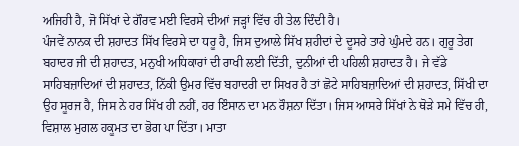ਅਜਿਹੀ ਹੈ, ਜੋ ਸਿੱਖਾਂ ਦੇ ਗੌਰਵ ਮਈ ਵਿਰਸੇ ਦੀਆਂ ਜੜ੍ਹਾਂ ਵਿੱਚ ਹੀ ਤੇਲ ਦਿੰਦੀ ਹੈ।
ਪੰਜਵੇਂ ਨਾਨਕ ਦੀ ਸ਼ਹਾਦਤ ਸਿੱਖ ਵਿਰਸੇ ਦਾ ਧਰੂ ਹੈ, ਜਿਸ ਦੁਆਲੇ ਸਿੱਖ ਸ਼ਹੀਦਾਂ ਦੇ ਦੂਸਰੇ ਤਾਰੇ ਘੁੰਮਦੇ ਹਨ। ਗੁਰੂ ਤੇਗ ਬਹਾਦਰ ਜੀ ਦੀ ਸ਼ਹਾਦਤ, ਮਨੁਖੀ ਅਧਿਕਾਰਾਂ ਦੀ ਰਾਖੀ ਲਈ ਦਿੱਤੀ, ਦੁਨੀਆਂ ਦੀ ਪਹਿਲੀ ਸ਼ਹਾਦਤ ਹੈ। ਜੇ ਵੱਡੇ ਸਾਹਿਬਜ਼ਾਦਿਆਂ ਦੀ ਸ਼ਹਾਦਤ, ਨਿੱਕੀ ਉਮਰ ਵਿੱਚ ਬਹਾਦਰੀ ਦਾ ਸਿਖਰ ਹੈ ਤਾਂ ਛੋਟੇ ਸਾਹਿਬਜ਼ਾਦਿਆਂ ਦੀ ਸ਼ਹਾਦਤ, ਸਿੱਖੀ ਦਾ ਉਹ ਸੂਰਜ ਹੈ, ਜਿਸ ਨੇ ਹਰ ਸਿੱਖ ਹੀ ਨਹੀਂ, ਹਰ ਇੰਸਾਨ ਦਾ ਮਨ ਰੌਸ਼ਨਾ ਦਿੱਤਾ। ਜਿਸ ਆਸਰੇ ਸਿੱਖਾਂ ਨੇ ਥੋੜੇ ਸਮੇ ਵਿੱਚ ਹੀ, ਵਿਸ਼ਾਲ ਮੁਗਲ ਹਕੂਮਤ ਦਾ ਭੋਗ ਪਾ ਦਿੱਤਾ। ਮਾਤਾ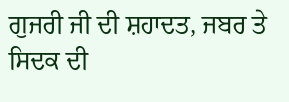ਗੁਜਰੀ ਜੀ ਦੀ ਸ਼ਹਾਦਤ, ਜਬਰ ਤੇ ਸਿਦਕ ਦੀ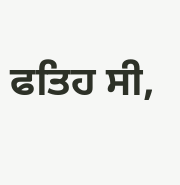ਫਤਿਹ ਸੀ,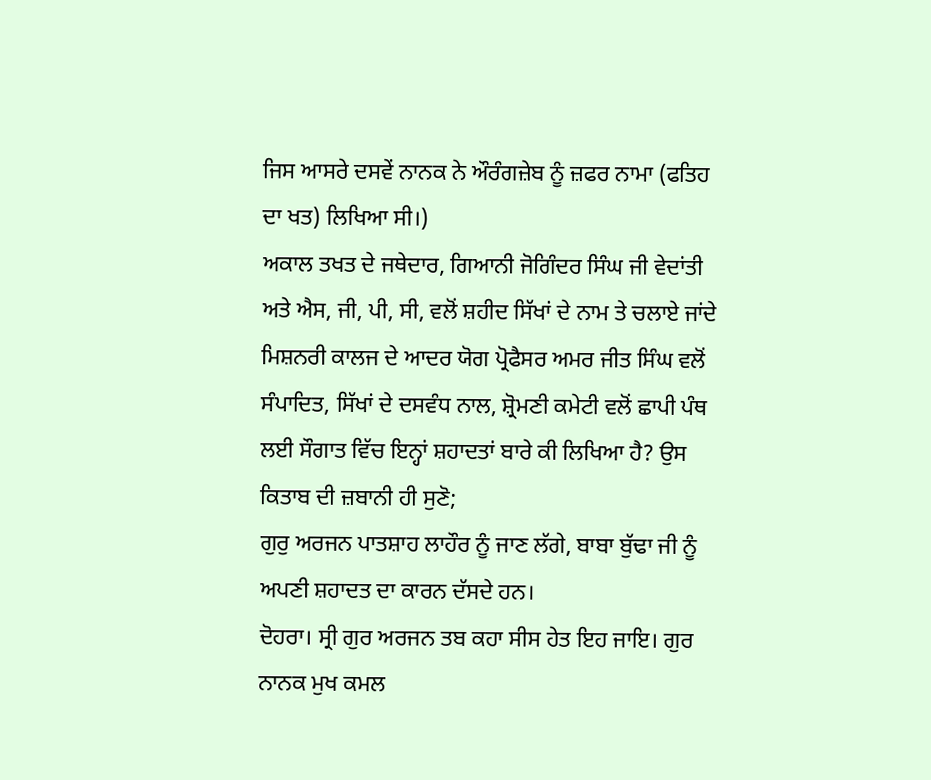ਜਿਸ ਆਸਰੇ ਦਸਵੇਂ ਨਾਨਕ ਨੇ ਔਰੰਗਜ਼ੇਬ ਨੂੰ ਜ਼ਫਰ ਨਾਮਾ (ਫਤਿਹ ਦਾ ਖਤ) ਲਿਖਿਆ ਸੀ।)
ਅਕਾਲ ਤਖਤ ਦੇ ਜਥੇਦਾਰ, ਗਿਆਨੀ ਜੋਗਿੰਦਰ ਸਿੰਘ ਜੀ ਵੇਦਾਂਤੀ ਅਤੇ ਐਸ, ਜੀ, ਪੀ, ਸੀ, ਵਲੋਂ ਸ਼ਹੀਦ ਸਿੱਖਾਂ ਦੇ ਨਾਮ ਤੇ ਚਲਾਏ ਜਾਂਦੇ ਮਿਸ਼ਨਰੀ ਕਾਲਜ ਦੇ ਆਦਰ ਯੋਗ ਪ੍ਰੋਫੈਸਰ ਅਮਰ ਜੀਤ ਸਿੰਘ ਵਲੋਂ ਸੰਪਾਦਿਤ, ਸਿੱਖਾਂ ਦੇ ਦਸਵੰਧ ਨਾਲ, ਸ਼੍ਰੋਮਣੀ ਕਮੇਟੀ ਵਲੋਂ ਛਾਪੀ ਪੰਥ ਲਈ ਸੌਗਾਤ ਵਿੱਚ ਇਨ੍ਹਾਂ ਸ਼ਹਾਦਤਾਂ ਬਾਰੇ ਕੀ ਲਿਖਿਆ ਹੈ? ਉਸ ਕਿਤਾਬ ਦੀ ਜ਼ਬਾਨੀ ਹੀ ਸੁਣੋ;
ਗੁਰੁ ਅਰਜਨ ਪਾਤਸ਼ਾਹ ਲਾਹੌਰ ਨੂੰ ਜਾਣ ਲੱਗੇ, ਬਾਬਾ ਬੁੱਢਾ ਜੀ ਨੂੰ ਅਪਣੀ ਸ਼ਹਾਦਤ ਦਾ ਕਾਰਨ ਦੱਸਦੇ ਹਨ।
ਦੋਹਰਾ। ਸ੍ਰੀ ਗੁਰ ਅਰਜਨ ਤਬ ਕਹਾ ਸੀਸ ਹੇਤ ਇਹ ਜਾਇ। ਗੁਰ ਨਾਨਕ ਮੁਖ ਕਮਲ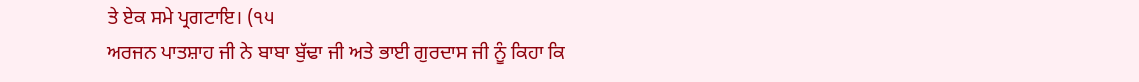ਤੇ ਏਕ ਸਮੇ ਪ੍ਰਗਟਾਇ। (੧੫
ਅਰਜਨ ਪਾਤਸ਼ਾਹ ਜੀ ਨੇ ਬਾਬਾ ਬੁੱਢਾ ਜੀ ਅਤੇ ਭਾਈ ਗੁਰਦਾਸ ਜੀ ਨੂੰ ਕਿਹਾ ਕਿ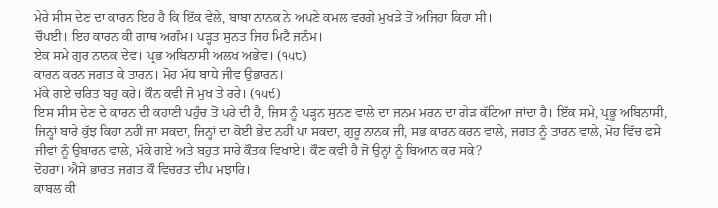ਮੇਰੇ ਸੀਸ ਦੇਣ ਦਾ ਕਾਰਨ ਇਹ ਹੈ ਕਿ ਇੱਕ ਵੇਲੇ, ਬਾਬਾ ਨਾਨਕ ਨੇ ਅਪਣੇ ਕਮਲ ਵਰਗੇ ਮੁਖੜੇ ਤੋਂ ਅਜਿਹਾ ਕਿਹਾ ਸੀ।
ਚੌਪਈ। ਇਹ ਕਾਰਨ ਕੀ ਗਾਥ ਅਗੰਮ। ਪੜ੍ਹਤ ਸੁਨਤ ਜਿਹ ਮਿਟੈ ਜਨੰਮ।
ਏਕ ਸਮੇ ਗੁਰ ਨਾਨਕ ਦੇਵ। ਪ੍ਰਭ ਅਬਿਨਾਸੀ ਅਲਖ ਅਭੇਵ। (੧੫੮)
ਕਾਰਨ ਕਰਨ ਜਗਤ ਕੇ ਤਾਰਨ। ਮੋਹ ਮੱਧ ਬਾਧੇ ਜੀਵ ਉਭਾਰਨ।
ਮੱਕੇ ਗਏ ਚਰਿਤ ਬਹੁ ਕਰੇ। ਕੌਨ ਕਵੀ ਜੋ ਮੁਖ ਤੇ ਰਰੇ। (੧੫੯)
ਇਸ ਸੀਸ ਦੇਣ ਦੇ ਕਾਰਨ ਦੀ ਕਹਾਣੀ ਪਹੁੰਚ ਤੋਂ ਪਰੇ ਦੀ ਹੈ, ਜਿਸ ਨੂੰ ਪੜ੍ਹਨ ਸੁਨਣ ਵਾਲੇ ਦਾ ਜਨਮ ਮਰਨ ਦਾ ਗੇੜ ਕੱਟਿਆ ਜਾਂਦਾ ਹੈ। ਇੱਕ ਸਮੇ, ਪ੍ਰਭੂ ਅਬਿਨਾਸੀ, ਜਿਨ੍ਹਾਂ ਬਾਰੇ ਕੁੱਝ ਕਿਹਾ ਨਹੀਂ ਜਾ ਸਕਦਾ, ਜਿਨ੍ਹਾਂ ਦਾ ਕੋਈ ਭੇਦ ਨਹੀਂ ਪਾ ਸਕਦਾ, ਗੁਰੂ ਨਾਨਕ ਜੀ, ਸਭ ਕਾਰਨ ਕਰਨ ਵਾਲੇ, ਜਗਤ ਨੂੰ ਤਾਰਨ ਵਾਲੇ, ਮੋਹ ਵਿੱਚ ਫਸੇ ਜੀਵਾਂ ਨੂੰ ਉਬਾਰਨ ਵਾਲੇ, ਮੱਕੇ ਗਏ ਅਤੇ ਬਹੁਤ ਸਾਰੇ ਕੌਤਕ ਵਿਖਾਏ। ਕੌਣ ਕਵੀ ਹੈ ਜੋ ਉਨ੍ਹਾਂ ਨੂੰ ਬਿਆਨ ਕਰ ਸਕੇ?
ਦੋਹਰਾ। ਐਸੇ ਭਾਰਤ ਜਗਤ ਕੌ ਵਿਚਰਤ ਦੀਪ ਮਝਾਰਿ।
ਕਾਬਲ ਕੀ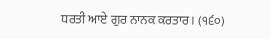ਧਰਤੀ ਆਏ ਗੁਰ ਨਾਨਕ ਕਰਤਾਰ। (੧੬੦)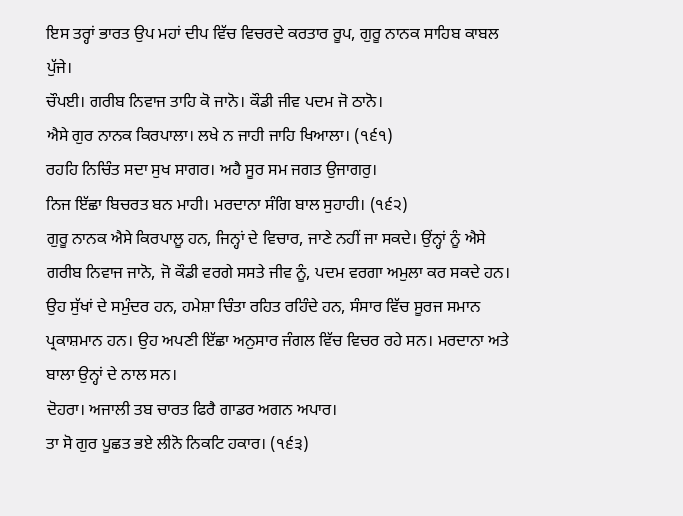ਇਸ ਤਰ੍ਹਾਂ ਭਾਰਤ ਉਪ ਮਹਾਂ ਦੀਪ ਵਿੱਚ ਵਿਚਰਦੇ ਕਰਤਾਰ ਰੂਪ, ਗੁਰੂ ਨਾਨਕ ਸਾਹਿਬ ਕਾਬਲ ਪੁੱਜੇ।
ਚੌਪਈ। ਗਰੀਬ ਨਿਵਾਜ ਤਾਹਿ ਕੋ ਜਾਨੋ। ਕੌਡੀ ਜੀਵ ਪਦਮ ਜੋ ਠਾਨੋ।
ਐਸੇ ਗੁਰ ਨਾਨਕ ਕਿਰਪਾਲਾ। ਲਖੇ ਨ ਜਾਹੀ ਜਾਹਿ ਖਿਆਲਾ। (੧੬੧)
ਰਹਹਿ ਨਿਚਿੰਤ ਸਦਾ ਸੁਖ ਸਾਗਰ। ਅਹੈ ਸੂਰ ਸਮ ਜਗਤ ਉਜਾਗਰੁ।
ਨਿਜ ਇੱਛਾ ਬਿਚਰਤ ਬਨ ਮਾਹੀ। ਮਰਦਾਨਾ ਸੰਗਿ ਬਾਲ ਸੁਹਾਹੀ। (੧੬੨)
ਗੁਰੂ ਨਾਨਕ ਐਸੇ ਕਿਰਪਾਲੂ ਹਨ, ਜਿਨ੍ਹਾਂ ਦੇ ਵਿਚਾਰ, ਜਾਣੇ ਨਹੀਂ ਜਾ ਸਕਦੇ। ਉਂਨ੍ਹਾਂ ਨੂੰ ਐਸੇ ਗਰੀਬ ਨਿਵਾਜ ਜਾਨੋ, ਜੋ ਕੌਡੀ ਵਰਗੇ ਸਸਤੇ ਜੀਵ ਨੂੰ, ਪਦਮ ਵਰਗਾ ਅਮੁਲਾ ਕਰ ਸਕਦੇ ਹਨ। ਉਹ ਸੁੱਖਾਂ ਦੇ ਸਮੁੰਦਰ ਹਨ, ਹਮੇਸ਼ਾ ਚਿੰਤਾ ਰਹਿਤ ਰਹਿੰਦੇ ਹਨ, ਸੰਸਾਰ ਵਿੱਚ ਸੂਰਜ ਸਮਾਨ ਪ੍ਰਕਾਸ਼ਮਾਨ ਹਨ। ਉਹ ਅਪਣੀ ਇੱਛਾ ਅਨੁਸਾਰ ਜੰਗਲ ਵਿੱਚ ਵਿਚਰ ਰਹੇ ਸਨ। ਮਰਦਾਨਾ ਅਤੇ ਬਾਲਾ ਉਨ੍ਹਾਂ ਦੇ ਨਾਲ ਸਨ।
ਦੋਹਰਾ। ਅਜਾਲੀ ਤਬ ਚਾਰਤ ਫਿਰੈ ਗਾਡਰ ਅਗਨ ਅਪਾਰ।
ਤਾ ਸੋ ਗੁਰ ਪੂਛਤ ਭਏ ਲੀਨੋ ਨਿਕਟਿ ਹਕਾਰ। (੧੬੩)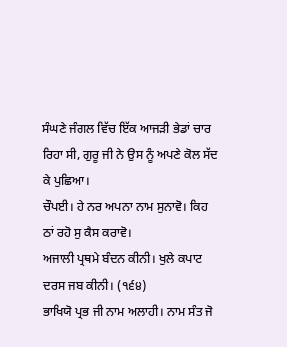ਸੰਘਣੇ ਜੰਗਲ ਵਿੱਚ ਇੱਕ ਆਜੜੀ ਭੇਡਾਂ ਚਾਰ ਰਿਹਾ ਸੀ, ਗੁਰੂ ਜੀ ਨੇ ਉਸ ਨੂੰ ਅਪਣੇ ਕੋਲ ਸੱਦ ਕੇ ਪੁਛਿਆ।
ਚੌਪਈ। ਹੇ ਨਰ ਅਪਨਾ ਨਾਮ ਸੁਨਾਵੋ। ਕਿਹ ਠਾਂ ਰਹੋ ਸੁ ਕੈਸ ਕਰਾਵੋ।
ਅਜਾਲੀ ਪ੍ਰਥਮੇ ਬੰਦਨ ਕੀਨੀ। ਖੁਲੇ ਕਪਾਟ ਦਰਸ ਜਬ ਕੀਨੀ। (੧੬੪)
ਭਾਖਿਯੋ ਪ੍ਰਭ ਜੀ ਨਾਮ ਅਲਾਹੀ। ਨਾਮ ਸੰਤ ਜੋ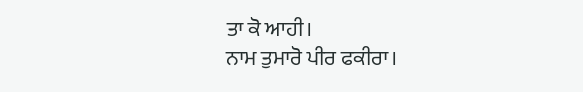ਤਾ ਕੋ ਆਹੀ।
ਨਾਮ ਤੁਮਾਰੋ ਪੀਰ ਫਕੀਰਾ।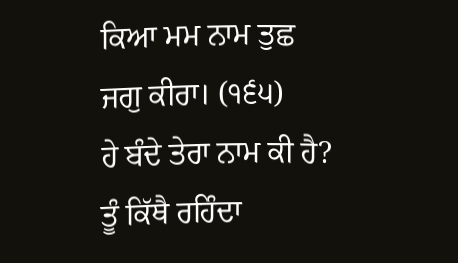ਕਿਆ ਮਮ ਨਾਮ ਤੁਛ ਜਗੁ ਕੀਰਾ। (੧੬੫)
ਹੇ ਬੰਦੇ ਤੇਰਾ ਨਾਮ ਕੀ ਹੈ? ਤੂੰ ਕਿੱਥੈ ਰਹਿੰਦਾ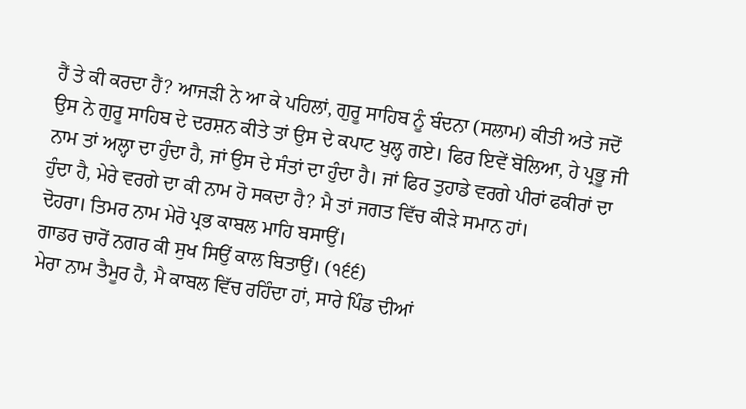ਹੈਂ ਤੇ ਕੀ ਕਰਦਾ ਹੈਂ? ਆਜੜੀ ਨੇ ਆ ਕੇ ਪਹਿਲਾਂ, ਗੁਰੂ ਸਾਹਿਬ ਨੂੰ ਬੰਦਨਾ (ਸਲਾਮ) ਕੀਤੀ ਅਤੇ ਜਦੋਂ ਉਸ ਨੇ ਗੁਰੂ ਸਾਹਿਬ ਦੇ ਦਰਸ਼ਨ ਕੀਤੇ ਤਾਂ ਉਸ ਦੇ ਕਪਾਟ ਖੁਲ੍ਹ ਗਏ। ਫਿਰ ਇਵੇਂ ਬੋਲਿਆ, ਹੇ ਪ੍ਰਭੂ ਜੀ ਨਾਮ ਤਾਂ ਅਲ੍ਹਾ ਦਾ ਹੁੰਦਾ ਹੈ, ਜਾਂ ਉਸ ਦੇ ਸੰਤਾਂ ਦਾ ਹੁੰਦਾ ਹੈ। ਜਾਂ ਫਿਰ ਤੁਹਾਡੇ ਵਰਗੇ ਪੀਰਾਂ ਫਕੀਰਾਂ ਦਾ ਹੁੰਦਾ ਹੈ, ਮੇਰੇ ਵਰਗੇ ਦਾ ਕੀ ਨਾਮ ਹੋ ਸਕਦਾ ਹੈ? ਮੈ ਤਾਂ ਜਗਤ ਵਿੱਚ ਕੀੜੇ ਸਮਾਨ ਹਾਂ।
ਦੋਹਰਾ। ਤਿਮਰ ਨਾਮ ਮੇਰੋ ਪ੍ਰਭ ਕਾਬਲ ਮਾਹਿ ਬਸਾਉਂ।
ਗਾਡਰ ਚਾਰੋਂ ਨਗਰ ਕੀ ਸੁਖ ਸਿਉਂ ਕਾਲ ਬਿਤਾਉਂ। (੧੬੬)
ਮੇਰਾ ਨਾਮ ਤੈਮੂਰ ਹੈ, ਮੈ ਕਾਬਲ ਵਿੱਚ ਰਹਿੰਦਾ ਹਾਂ, ਸਾਰੇ ਪਿੰਡ ਦੀਆਂ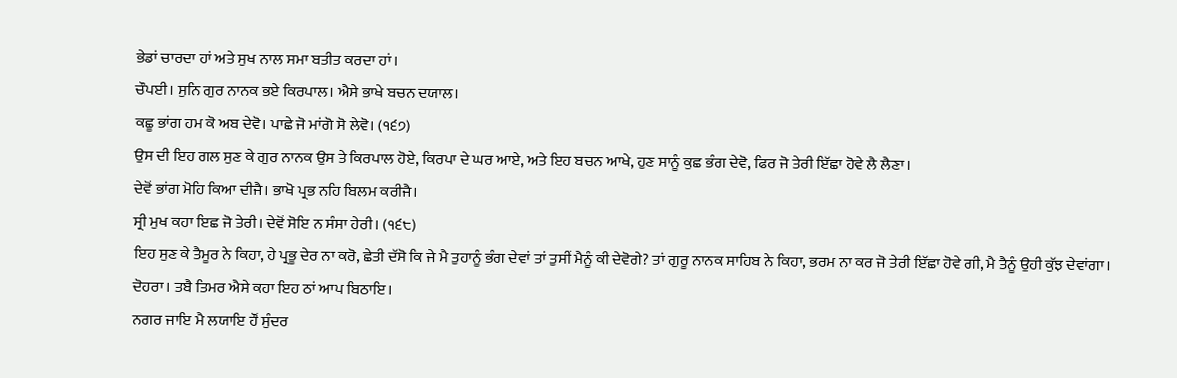ਭੇਡਾਂ ਚਾਰਦਾ ਹਾਂ ਅਤੇ ਸੁਖ ਨਾਲ ਸਮਾ ਬਤੀਤ ਕਰਦਾ ਹਾਂ।
ਚੌਪਈ। ਸੁਨਿ ਗੁਰ ਨਾਨਕ ਭਏ ਕਿਰਪਾਲ। ਐਸੇ ਭਾਖੇ ਬਚਨ ਦਯਾਲ।
ਕਛੂ ਭਾਂਗ ਹਮ ਕੋ ਅਬ ਦੇਵੋ। ਪਾਛੇ ਜੋ ਮਾਂਗੋ ਸੋ ਲੇਵੋ। (੧੬੭)
ਉਸ ਦੀ ਇਹ ਗਲ ਸੁਣ ਕੇ ਗੁਰ ਨਾਨਕ ਉਸ ਤੇ ਕਿਰਪਾਲ ਹੋਏ, ਕਿਰਪਾ ਦੇ ਘਰ ਆਏ, ਅਤੇ ਇਹ ਬਚਨ ਆਖੇ, ਹੁਣ ਸਾਨੂੰ ਕੁਛ ਭੰਗ ਦੇਵੋ, ਫਿਰ ਜੋ ਤੇਰੀ ਇੱਛਾ ਹੋਵੇ ਲੈ ਲੈਣਾ।
ਦੇਵੋਂ ਭਾਂਗ ਮੋਹਿ ਕਿਆ ਦੀਜੈ। ਭਾਖੋ ਪ੍ਰਭ ਨਹਿ ਬਿਲਮ ਕਰੀਜੈ।
ਸ੍ਰੀ ਮੁਖ ਕਹਾ ਇਛ ਜੋ ਤੇਰੀ। ਦੇਵੋਂ ਸੋਇ ਨ ਸੰਸਾ ਹੇਰੀ। (੧੬੮)
ਇਹ ਸੁਣ ਕੇ ਤੈਮੂਰ ਨੇ ਕਿਹਾ, ਹੇ ਪ੍ਰਭੂ ਦੇਰ ਨਾ ਕਰੋ, ਛੇਤੀ ਦੱਸੋ ਕਿ ਜੇ ਮੈ ਤੁਹਾਨੂੰ ਭੰਗ ਦੇਵਾਂ ਤਾਂ ਤੁਸੀਂ ਮੈਨੂੰ ਕੀ ਦੇਵੋਗੇ? ਤਾਂ ਗੁਰੂ ਨਾਨਕ ਸਾਹਿਬ ਨੇ ਕਿਹਾ, ਭਰਮ ਨਾ ਕਰ ਜੋ ਤੇਰੀ ਇੱਛਾ ਹੋਵੇ ਗੀ, ਮੈ ਤੈਨੂੰ ਉਹੀ ਕੁੱਝ ਦੇਵਾਂਗਾ।
ਦੋਹਰਾ। ਤਬੈ ਤਿਮਰ ਐਸੇ ਕਹਾ ਇਹ ਠਾਂ ਆਪ ਬਿਠਾਇ।
ਨਗਰ ਜਾਇ ਮੈ ਲਯਾਇ ਹੌਂ ਸੁੰਦਰ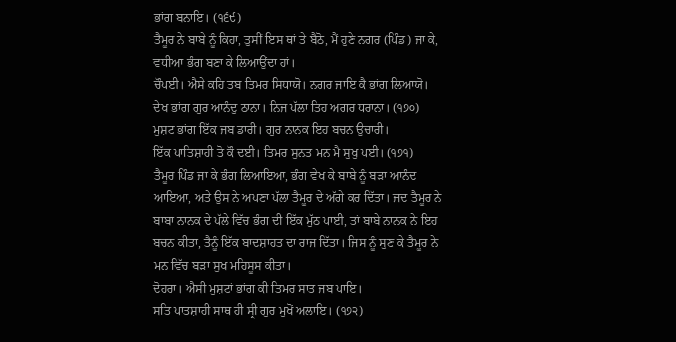ਭਾਂਗ ਬਨਾਇ। (੧੬੯)
ਤੈਮੂਰ ਨੇ ਬਾਬੇ ਨੂੰ ਕਿਹਾ, ਤੁਸੀਂ ਇਸ ਥਾਂ ਤੇ ਬੈਠੋ, ਮੈਂ ਹੁਣੇ ਨਗਰ (ਪਿੰਡ) ਜਾ ਕੇ, ਵਧੀਆ ਭੰਗ ਬਣਾ ਕੇ ਲਿਆਉਂਦਾ ਹਾਂ।
ਚੌਪਈ। ਐਸੇ ਕਹਿ ਤਬ ਤਿਮਰ ਸਿਧਾਯੋ। ਨਗਰ ਜਾਇ ਕੈ ਭਾਂਗ ਲਿਆਯੋ।
ਦੇਖ ਭਾਂਗ ਗੁਰ ਆਨੰਦੁ ਠਾਨਾ। ਨਿਜ ਪੱਲਾ ਤਿਹ ਅਗਰ ਧਰਾਨਾ। (੧੭੦)
ਮੁਸ਼ਟ ਭਾਂਗ ਇੱਕ ਜਬ ਡਾਰੀ। ਗੁਰ ਨਾਨਕ ਇਹ ਬਚਨ ਉਚਾਰੀ।
ਇੱਕ ਪਾਤਿਸ਼ਾਹੀ ਤੋ ਕੌ ਦਈ। ਤਿਮਰ ਸੁਨਤ ਮਨ ਮੈ ਸੁਖੁ ਪਈ। (੧੭੧)
ਤੈਮੂਰ ਪਿੰਡ ਜਾ ਕੇ ਭੰਗ ਲਿਆਇਆ, ਭੰਗ ਵੇਖ ਕੇ ਬਾਬੇ ਨੂੰ ਬੜਾ ਆਨੰਦ ਆਇਆ, ਅਤੇ ਉਸ ਨੇ ਅਪਣਾ ਪੱਲਾ ਤੈਮੂਰ ਦੇ ਅੱਗੇ ਕਰ ਦਿੱਤਾ। ਜਦ ਤੈਮੂਰ ਨੇ ਬਾਬਾ ਨਾਨਕ ਦੇ ਪੱਲੇ ਵਿੱਚ ਭੰਗ ਦੀ ਇੱਕ ਮੁੱਠ ਪਾਈ, ਤਾਂ ਬਾਬੇ ਨਾਨਕ ਨੇ ਇਹ ਬਚਨ ਕੀਤਾ, ਤੈਨੂੰ ਇੱਕ ਬਾਦਸ਼ਾਹਤ ਦਾ ਰਾਜ ਦਿੱਤਾ। ਜਿਸ ਨੂੰ ਸੁਣ ਕੇ ਤੈਮੂਰ ਨੇ ਮਨ ਵਿੱਚ ਬੜਾ ਸੁਖ ਮਹਿਸੂਸ ਕੀਤਾ।
ਦੋਹਰਾ। ਐਸੀ ਮੁਸ਼ਟਾਂ ਭਾਂਗ ਕੀ ਤਿਮਰ ਸਾਤ ਜਬ ਪਾਇ।
ਸਤਿ ਪਾਤਸ਼ਾਹੀ ਸਾਥ ਹੀ ਸ੍ਰੀ ਗੁਰ ਮੁਖੋਂ ਅਲਾਇ। (੧੭੨)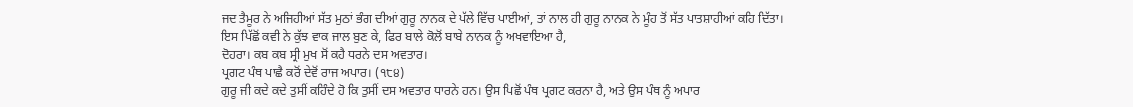ਜਦ ਤੈਮੂਰ ਨੇ ਅਜਿਹੀਆਂ ਸੱਤ ਮੁਠਾਂ ਭੰਗ ਦੀਆਂ ਗੁਰੂ ਨਾਨਕ ਦੇ ਪੱਲੇ ਵਿੱਚ ਪਾਈਆਂ, ਤਾਂ ਨਾਲ ਹੀ ਗੁਰੂ ਨਾਨਕ ਨੇ ਮੂੰਹ ਤੋਂ ਸੱਤ ਪਾਤਸ਼ਾਹੀਆਂ ਕਹਿ ਦਿੱਤਾ।
ਇਸ ਪਿੱਛੋਂ ਕਵੀ ਨੇ ਕੁੱਝ ਵਾਕ ਜਾਲ ਬੁਣ ਕੇ, ਫਿਰ ਬਾਲੇ ਕੋਲੋਂ ਬਾਬੇ ਨਾਨਕ ਨੂੰ ਅਖਵਾਇਆ ਹੈ,
ਦੋਹਰਾ। ਕਬ ਕਬ ਸ੍ਰੀ ਮੁਖ ਸੋਂ ਕਹੈ ਧਰਨੇ ਦਸ ਅਵਤਾਰ।
ਪ੍ਰਗਟ ਪੰਥ ਪਾਛੈ ਕਰੋਂ ਦੇਵੋਂ ਰਾਜ ਅਪਾਰ। (੧੮੪)
ਗੁਰੂ ਜੀ ਕਦੇ ਕਦੇ ਤੁਸੀਂ ਕਹਿੰਦੇ ਹੋ ਕਿ ਤੁਸੀਂ ਦਸ ਅਵਤਾਰ ਧਾਰਨੇ ਹਨ। ਉਸ ਪਿਛੋਂ ਪੰਥ ਪ੍ਰਗਟ ਕਰਨਾ ਹੈ, ਅਤੇ ਉਸ ਪੰਥ ਨੂੰ ਅਪਾਰ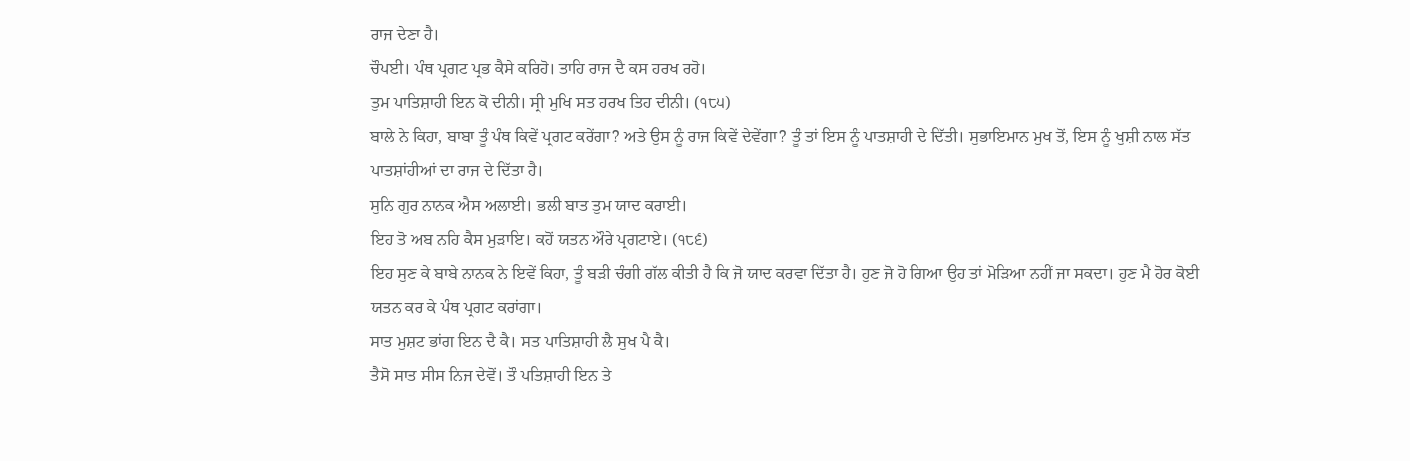ਰਾਜ ਦੇਣਾ ਹੈ।
ਚੌਪਈ। ਪੰਥ ਪ੍ਰਗਟ ਪ੍ਰਭ ਕੈਸੇ ਕਰਿਹੋ। ਤਾਹਿ ਰਾਜ ਦੈ ਕਸ ਹਰਖ ਰਹੋ।
ਤੁਮ ਪਾਤਿਸ਼ਾਹੀ ਇਨ ਕੋ ਦੀਨੀ। ਸ੍ਰੀ ਮੁਖਿ ਸਤ ਹਰਖ ਤਿਹ ਦੀਨੀ। (੧੮੫)
ਬਾਲੇ ਨੇ ਕਿਹਾ, ਬਾਬਾ ਤੂੰ ਪੰਥ ਕਿਵੇਂ ਪ੍ਰਗਟ ਕਰੇਂਗਾ? ਅਤੇ ਉਸ ਨੂੰ ਰਾਜ ਕਿਵੇਂ ਦੇਵੇਂਗਾ? ਤੂੰ ਤਾਂ ਇਸ ਨੂੰ ਪਾਤਸ਼ਾਹੀ ਦੇ ਦਿੱਤੀ। ਸੁਭਾਇਮਾਨ ਮੁਖ ਤੋਂ, ਇਸ ਨੂੰ ਖੁਸ਼ੀ ਨਾਲ ਸੱਤ ਪਾਤਸ਼ਾਂਹੀਆਂ ਦਾ ਰਾਜ ਦੇ ਦਿੱਤਾ ਹੈ।
ਸੁਨਿ ਗੁਰ ਨਾਨਕ ਐਸ ਅਲਾਈ। ਭਲੀ ਬਾਤ ਤੁਮ ਯਾਦ ਕਰਾਈ।
ਇਹ ਤੋ ਅਬ ਨਹਿ ਕੈਸ ਮੁੜਾਇ। ਕਹੋਂ ਯਤਨ ਔਰੇ ਪ੍ਰਗਟਾਏ। (੧੮੬)
ਇਹ ਸੁਣ ਕੇ ਬਾਬੇ ਨਾਨਕ ਨੇ ਇਵੇਂ ਕਿਹਾ, ਤੂੰ ਬੜੀ ਚੰਗੀ ਗੱਲ ਕੀਤੀ ਹੈ ਕਿ ਜੋ ਯਾਦ ਕਰਵਾ ਦਿੱਤਾ ਹੈ। ਹੁਣ ਜੋ ਹੋ ਗਿਆ ਉਹ ਤਾਂ ਮੋੜਿਆ ਨਹੀਂ ਜਾ ਸਕਦਾ। ਹੁਣ ਮੈ ਹੋਰ ਕੋਈ ਯਤਨ ਕਰ ਕੇ ਪੰਥ ਪ੍ਰਗਟ ਕਰਾਂਗਾ।
ਸਾਤ ਮੁਸ਼ਟ ਭਾਂਗ ਇਨ ਦੈ ਕੈ। ਸਤ ਪਾਤਿਸ਼ਾਹੀ ਲੈ ਸੁਖ ਪੈ ਕੈ।
ਤੈਸੋ ਸਾਤ ਸੀਸ ਨਿਜ ਦੇਵੋਂ। ਤੌ ਪਤਿਸ਼ਾਹੀ ਇਨ ਤੇ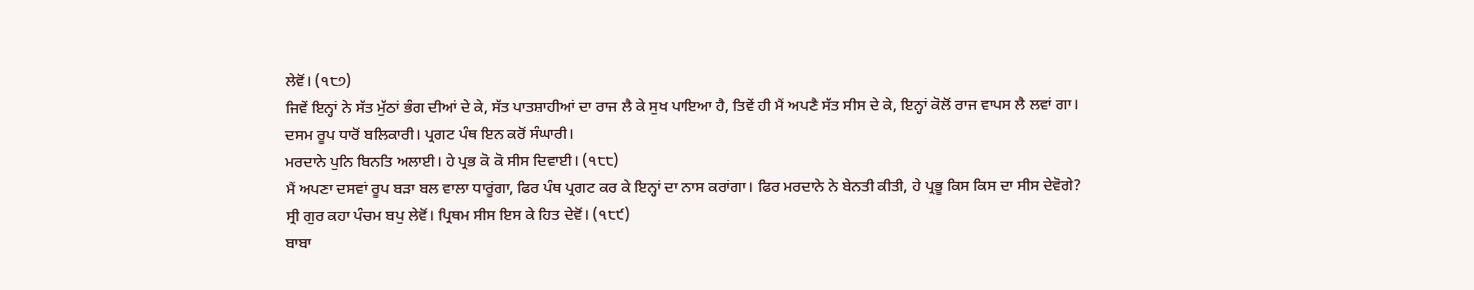ਲੇਵੋਂ। (੧੮੭)
ਜਿਵੇਂ ਇਨ੍ਹਾਂ ਨੇ ਸੱਤ ਮੁੱਠਾਂ ਭੰਗ ਦੀਆਂ ਦੇ ਕੇ, ਸੱਤ ਪਾਤਸ਼ਾਹੀਆਂ ਦਾ ਰਾਜ ਲੈ ਕੇ ਸੁਖ ਪਾਇਆ ਹੈ, ਤਿਵੇਂ ਹੀ ਮੈਂ ਅਪਣੈ ਸੱਤ ਸੀਸ ਦੇ ਕੇ, ਇਨ੍ਹਾਂ ਕੋਲੋਂ ਰਾਜ ਵਾਪਸ ਲੈ ਲਵਾਂ ਗਾ।
ਦਸਮ ਰੂਪ ਧਾਰੋਂ ਬਲਿਕਾਰੀ। ਪ੍ਰਗਟ ਪੰਥ ਇਨ ਕਰੋਂ ਸੰਘਾਰੀ।
ਮਰਦਾਨੇ ਪੁਨਿ ਬਿਨਤਿ ਅਲਾਈ। ਹੇ ਪ੍ਰਭ ਕੋ ਕੋ ਸੀਸ ਦਿਵਾਈ। (੧੮੮)
ਮੈਂ ਅਪਣਾ ਦਸਵਾਂ ਰੂਪ ਬੜਾ ਬਲ ਵਾਲਾ ਧਾਰੂਂਗਾ, ਫਿਰ ਪੰਥ ਪ੍ਰਗਟ ਕਰ ਕੇ ਇਨ੍ਹਾਂ ਦਾ ਨਾਸ ਕਰਾਂਗਾ। ਫਿਰ ਮਰਦਾਨੇ ਨੇ ਬੇਨਤੀ ਕੀਤੀ, ਹੇ ਪ੍ਰਭੂ ਕਿਸ ਕਿਸ ਦਾ ਸੀਸ ਦੇਵੋਗੇ?
ਸ੍ਰੀ ਗੁਰ ਕਹਾ ਪੰਚਮ ਬਪੁ ਲੇਵੋਂ। ਪ੍ਰਿਥਮ ਸੀਸ ਇਸ ਕੇ ਹਿਤ ਦੇਵੋਂ। (੧੮੯)
ਬਾਬਾ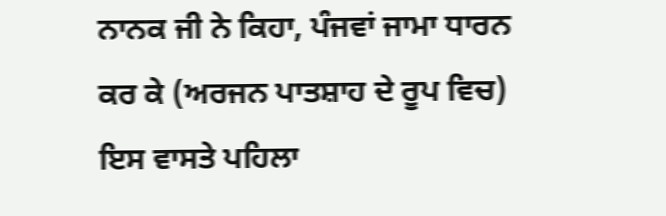ਨਾਨਕ ਜੀ ਨੇ ਕਿਹਾ, ਪੰਜਵਾਂ ਜਾਮਾ ਧਾਰਨ ਕਰ ਕੇ (ਅਰਜਨ ਪਾਤਸ਼ਾਹ ਦੇ ਰੂਪ ਵਿਚ) ਇਸ ਵਾਸਤੇ ਪਹਿਲਾ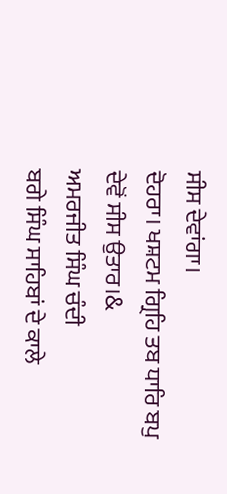ਸੀਸ ਦੇਵਾਂਗਾ।
ਦੋਹਰਾ। ਖਸ਼ਟਮ ਗ੍ਰਿਹਿ ਤਬ ਧਾਰਿ ਬਪੁ ਦੇਵੋਂ ਸੀਸ ਉਤਾਰ।&
ਅਮਰਜੀਤ ਸਿੰਘ ਚੰਦੀ
ਬਗੇ ਸਿੰਘ ਸਾਹਿਬਾਂ ਦੇ ਕਾਲੇ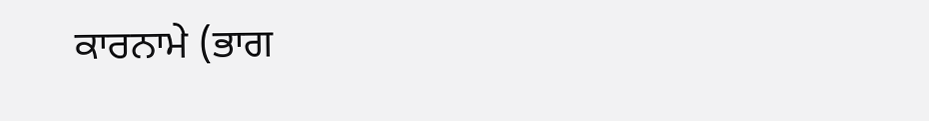ਕਾਰਨਾਮੇ (ਭਾਗ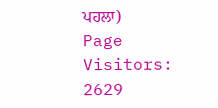ਪਹਲਾ)
Page Visitors: 2629